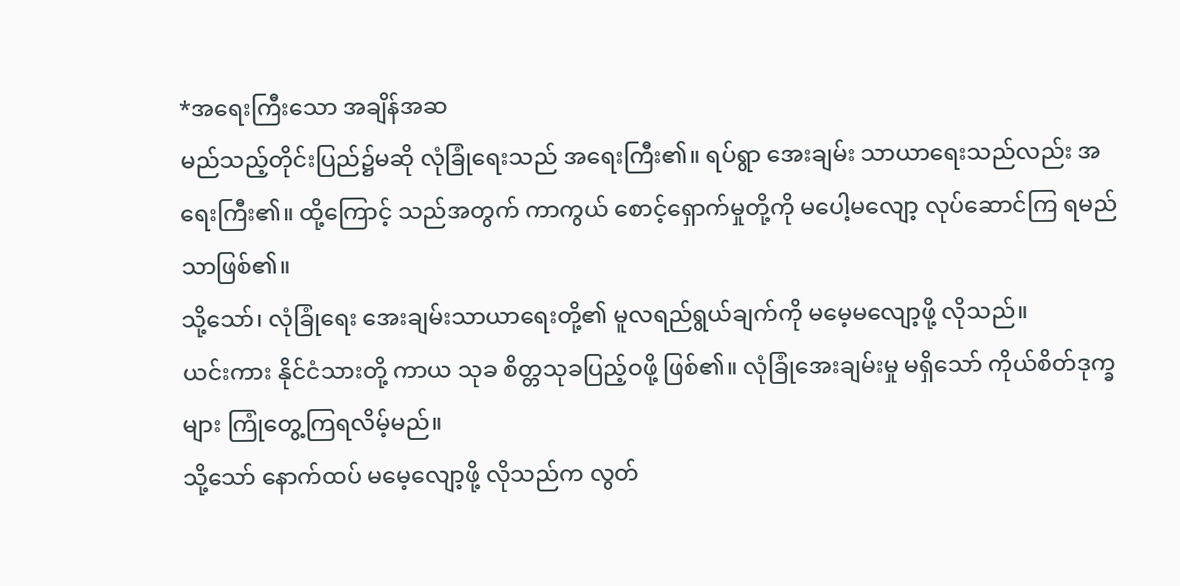*အရေးကြီးသော အချိန်အဆ
မည်သည့်တိုင်းပြည်၌မဆို လုံခြုံရေးသည် အရေးကြီး၏။ ရပ်ရွာ အေးချမ်း သာယာရေးသည်လည်း အရေးကြီး၏။ ထို့ကြောင့် သည်အတွက် ကာကွယ် စောင့်ရှောက်မှုတို့ကို မပေါ့မလျော့ လုပ်ဆောင်ကြ ရမည်သာဖြစ်၏။
သို့သော်၊ လုံခြုံရေး အေးချမ်းသာယာရေးတို့၏ မူလရည်ရွယ်ချက်ကို မမေ့မလျော့ဖို့ လိုသည်။
ယင်းကား နိုင်ငံသားတို့ ကာယ သုခ စိတ္တသုခပြည့်ဝဖို့ ဖြစ်၏။ လုံခြုံအေးချမ်းမှု မရှိသော် ကိုယ်စိတ်ဒုက္ခများ ကြုံတွေ့ကြရလိမ့်မည်။
သို့သော် နောက်ထပ် မမေ့လျော့ဖို့ လိုသည်က လွတ်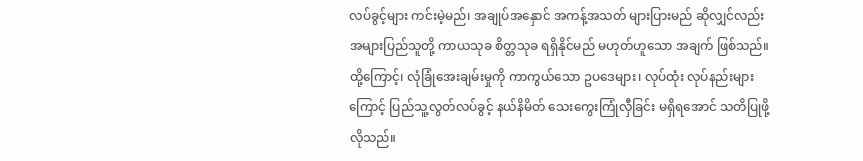လပ်ခွင့်များ ကင်းမဲ့မည်၊ အချုပ်အနှောင် အကန့်အသတ် များပြားမည် ဆိုလျှင်လည်း အများပြည်သူတို့ ကာယသုခ စိတ္တသုခ ရရှိနိုင်မည် မဟုတ်ဟူသော အချက် ဖြစ်သည်။
ထို့ကြောင့်၊ လုံခြုံအေးချမ်းမှုကို ကာကွယ်သော ဥပဒေများ၊ လုပ်ထုံး လုပ်နည်းများကြောင့် ပြည်သူ့လွတ်လပ်ခွင့် နယ်နိမိတ် သေးကွေးကြုံလှီခြင်း မရှိရအောင် သတိပြုဖို့ လိုသည်။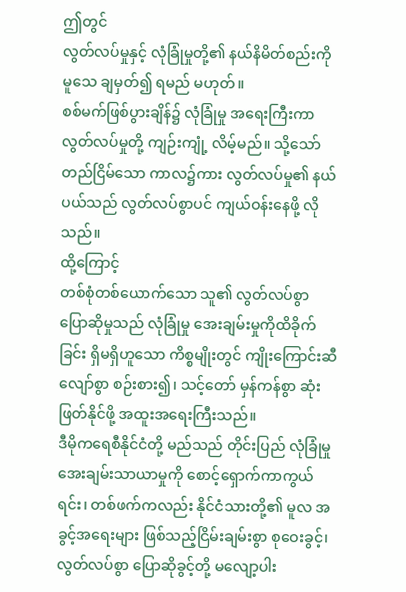ဤတွင်
လွတ်လပ်မှုနှင့် လုံခြုံမှုတို့၏ နယ်နိမိတ်စည်းကို မူသေ ချမှတ်၍ ရမည် မဟုတ်။
စစ်မက်ဖြစ်ပွားချိန်၌ လုံခြုံမှု အရေးကြီးကာ လွတ်လပ်မှုတို့ ကျဉ်းကျုံ့ လိမ့်မည်။ သို့သော် တည်ငြိမ်သော ကာလ၌ကား လွတ်လပ်မှု၏ နယ်ပယ်သည် လွတ်လပ်စွာပင် ကျယ်ဝန်းနေဖို့ လိုသည်။
ထို့ကြောင့်
တစ်စုံတစ်ယောက်သော သူ၏ လွတ်လပ်စွာ ပြောဆိုမှုသည် လုံခြုံမှု အေးချမ်းမှုကိုထိခိုက်ခြင်း ရှိမရှိဟူသော ကိစ္စမျိုးတွင် ကျိုးကြောင်းဆီလျော်စွာ စဉ်းစား၍၊ သင့်တော် မှန်ကန်စွာ ဆုံးဖြတ်နိုင်ဖို့ အထူးအရေးကြီးသည်။
ဒီမိုကရေစီနိုင်ငံတို့ မည်သည် တိုင်းပြည် လုံခြုံမှု အေးချမ်းသာယာမှုကို စောင့်ရှောက်ကာကွယ်ရင်း၊ တစ်ဖက်ကလည်း နိုင်ငံသားတို့၏ မူလ အခွင့်အရေးများ ဖြစ်သည့်ငြိမ်းချမ်းစွာ စုဝေးခွင့်၊ လွတ်လပ်စွာ ပြောဆိုခွင့်တို့ မလျော့ပါး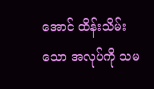အောင် ထိန်းသိမ်းသော အလုပ်ကို သမ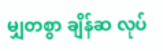မျှတစွာ ချိန်ဆ လုပ်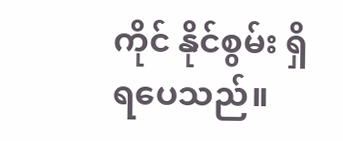ကိုင် နိုင်စွမ်း ရှိရပေသည်။